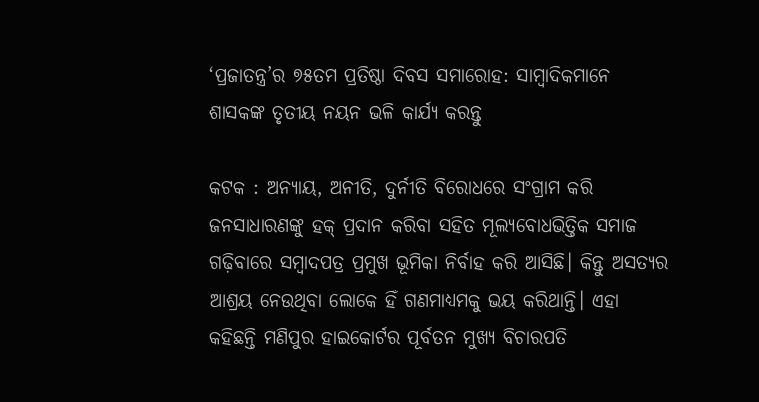‘ପ୍ରଜାତନ୍ତ୍ର’ର ୭୫ତମ ପ୍ରତିଷ୍ଠା ଦିବସ ସମାରୋହ: ସାମ୍ବାଦିକମାନେ ଶାସକଙ୍କ ତୃତୀୟ ନୟନ ଭଳି କାର୍ଯ୍ୟ କରନ୍ତୁ

କଟକ : ଅନ୍ୟାୟ, ଅନୀତି, ଦୁର୍ନୀତି ବିରୋଧରେ ସଂଗ୍ରାମ କରି ଜନସାଧାରଣଙ୍କୁ ହକ୍ ପ୍ରଦାନ କରିବା ସହିତ ମୂଲ୍ୟବୋଧଭିତ୍ତିକ ସମାଜ ଗଢ଼ିବାରେ ସମ୍ବାଦପତ୍ର ପ୍ରମୁଖ ଭୂମିକା ନିର୍ବାହ କରି ଆସିଛି। କିନ୍ତୁ ଅସତ୍ୟର ଆଶ୍ରୟ ନେଉଥିବା ଲୋକେ ହିଁ ଗଣମାଧ୍ୟମକୁ ଭୟ କରିଥାନ୍ତି। ଏହା କହିଛନ୍ତି ମଣିପୁର ହାଇକୋର୍ଟର ପୂର୍ବତନ ମୁଖ୍ୟ ବିଚାରପତି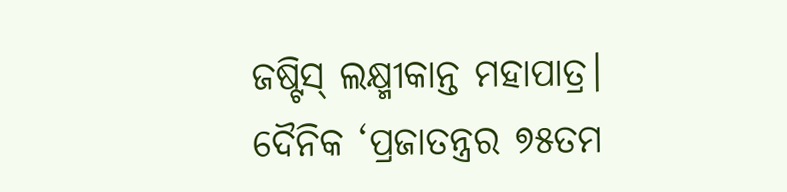ଜ‌ଷ୍ଟିସ୍ ଲକ୍ଷ୍ମୀକାନ୍ତ ମହାପାତ୍ର। ଦୈନିକ ‘ପ୍ରଜାତନ୍ତ୍ରର ୭୫ତମ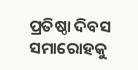ପ୍ରତି‌ଷ୍ଠା ଦିବସ ସମାରୋହକୁ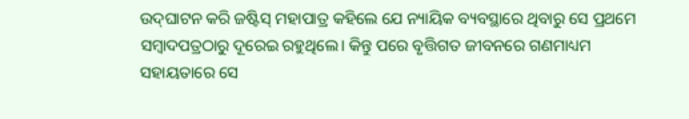ଉଦ୍‌ଘାଟନ କରି ଜଷ୍ଟିସ୍ ମହାପାତ୍ର କହିଲେ ଯେ ନ୍ୟାୟିକ ବ୍ୟବସ୍ଥାରେ ଥିବାରୁ ସେ ପ୍ରଥମେ ସମ୍ବାଦପତ୍ରଠାରୁ ଦୂରେଇ ରହୁଥିଲେ। କିନ୍ତୁ ପରେ ବୃତ୍ତିଗତ ଜୀବନରେ ଗଣମାଧ୍ୟମ ସହାୟତାରେ ସେ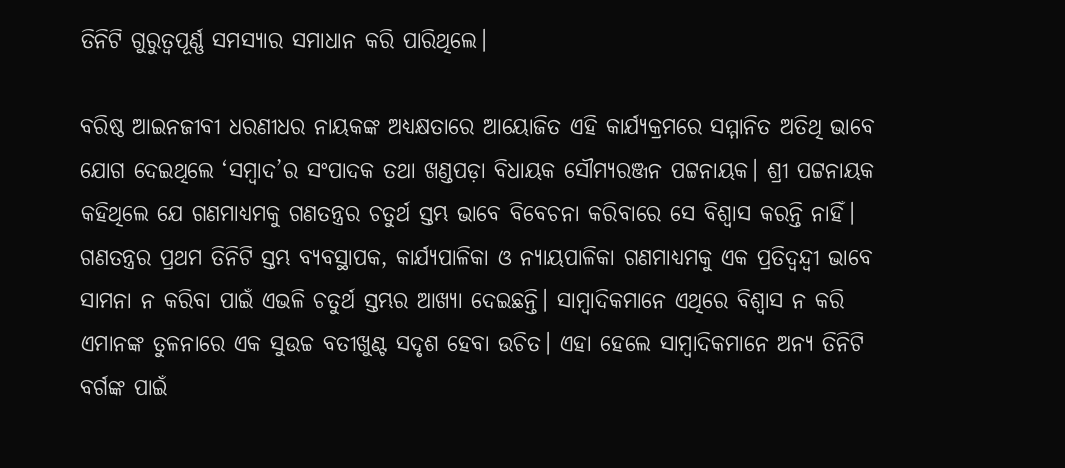ତିନିଟି ଗୁରୁତ୍ବପୂର୍ଣ୍ଣ ସମସ୍ୟାର ସମାଧାନ କରି ପାରିଥିଲେ।

ବରିଷ୍ଠ ଆଇନଜୀବୀ ଧରଣୀଧର ନାୟକଙ୍କ ଅଧ୍ୟକ୍ଷତାରେ ଆୟୋଜିତ ଏହି କାର୍ଯ୍ୟକ୍ରମରେ ସମ୍ମାନିତ ଅତିଥି ଭାବେ ଯୋଗ ଦେଇଥିଲେ ‘ସମ୍ବାଦ’ର ସଂପାଦକ ତଥା ଖଣ୍ଡପଡ଼ା ବିଧାୟକ ସୌମ୍ୟରଞ୍ଜନ ପଟ୍ଟନାୟକ। ଶ୍ରୀ ପଟ୍ଟନାୟକ କହିଥିଲେ ଯେ ଗଣମାଧ୍ୟମକୁ ଗଣତନ୍ତ୍ରର ଚତୁର୍ଥ ସ୍ତମ୍ଭ ଭାବେ ବିବେଚନା କରିବାରେ ସେ ବିଶ୍ବାସ କରନ୍ତି ନାହିଁ। ଗଣତନ୍ତ୍ରର ପ୍ରଥମ ତିନିଟି ସ୍ତମ୍ଭ ବ୍ୟବସ୍ଥାପକ, କାର୍ଯ୍ୟପାଳିକା ଓ ନ୍ୟାୟପାଳିକା ଗଣମାଧ୍ୟମକୁ ଏକ ପ୍ରତିଦ୍ବନ୍ଦ୍ବୀ ଭାବେ ସାମନା ନ କରିବା ପାଇଁ ଏଭଳି ଚତୁର୍ଥ ସ୍ତମ୍ଭର ଆଖ୍ୟା ଦେଇଛନ୍ତି। ସାମ୍ବାଦିକମାନେ ଏଥିରେ ବିଶ୍ବାସ ନ କରି ଏମାନଙ୍କ ତୁଳନାରେ ଏକ ସୁଉଚ୍ଚ ବତୀଖୁଣ୍ଟ ସଦୃଶ ହେବା ଉଚିତ। ଏହା ହେଲେ ସାମ୍ବାଦିକମାନେ ଅନ୍ୟ ତିନିଟି ବର୍ଗଙ୍କ ପାଇଁ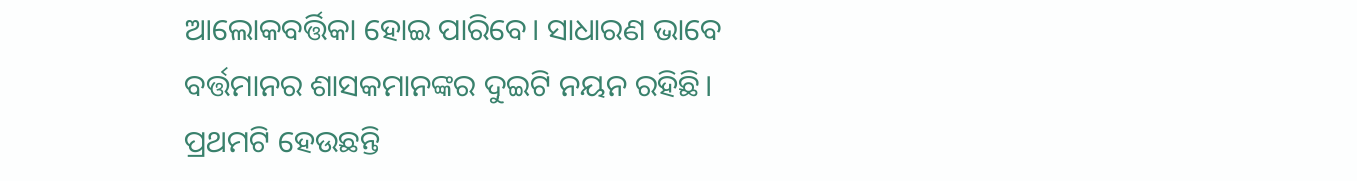ଆଲୋକବର୍ତ୍ତିକା ହୋଇ ପାରିବେ। ସାଧାରଣ ଭାବେ ବର୍ତ୍ତମାନର ଶାସକମାନଙ୍କର ଦୁଇଟି ନୟନ ରହିଛି। ପ୍ରଥମଟି ହେଉଛନ୍ତି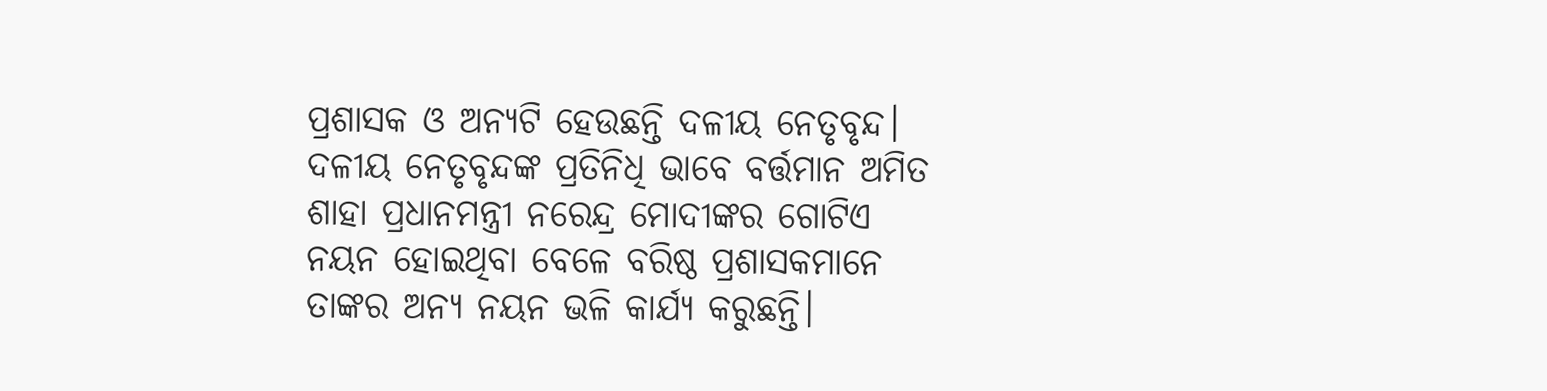ପ୍ରଶାସକ ଓ ଅନ୍ୟଟି ହେଉଛନ୍ତି ଦଳୀୟ ନେତୃବୃନ୍ଦ। ଦଳୀୟ ନେତୃବୃନ୍ଦଙ୍କ ପ୍ରତିନିଧି ଭାବେ ବର୍ତ୍ତମାନ ଅମିତ ଶାହା ପ୍ରଧାନମନ୍ତ୍ରୀ ନରେନ୍ଦ୍ର ମୋଦୀଙ୍କର ଗୋଟିଏ ନୟନ ହୋଇଥିବା ବେଳେ ବରି‌ଷ୍ଠ ପ୍ରଶାସକମାନେ ତାଙ୍କର ଅନ୍ୟ ନୟନ ଭଳି କାର୍ଯ୍ୟ କରୁଛନ୍ତି।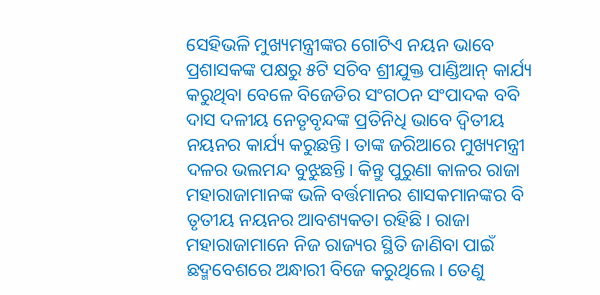ସେହିଭଳି ମୁଖ୍ୟମନ୍ତ୍ରୀଙ୍କର ଗୋଟିଏ ନୟନ ଭାବେ ପ୍ରଶାସକଙ୍କ ପକ୍ଷରୁ ୫ଟି ସଚିବ ଶ୍ରୀଯୁକ୍ତ ପାଣ୍ଡିଆନ୍ ‌କାର୍ଯ୍ୟ କରୁଥିବା ବେଳେ ବିଜେଡିର ସଂଗଠନ ସଂପାଦକ ବବି ଦାସ ଦଳୀୟ ନେତୃବୃନ୍ଦଙ୍କ ପ୍ରତିନିଧି ଭାବେ ଦ୍ବିତୀୟ ନୟନର କାର୍ଯ୍ୟ କରୁଛନ୍ତି। ତାଙ୍କ ଜରିଆରେ ମୁଖ୍ୟମନ୍ତ୍ରୀ ଦଳର ଭଲମନ୍ଦ ବୁଝୁଛନ୍ତି। କିନ୍ତୁ ପୁରୁଣା କାଳର ରାଜା ମହାରାଜାମାନଙ୍କ ଭଳି ବର୍ତ୍ତମାନର ଶାସକମାନଙ୍କର ବି ତୃତୀୟ ନୟନର ଆବଶ୍ୟକତା ରହିଛି। ରାଜା ମହାରାଜାମାନେ ନିଜ ରାଜ୍ୟର ସ୍ଥିତି ଜାଣିବା ପାଇଁ ଛଦ୍ମବେଶରେ ଅନ୍ଧାରୀ ବିଜେ କରୁଥିଲେ। ତେଣୁ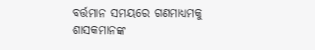ବର୍ତ୍ତମାନ ସମୟରେ ଗଣମାଧ୍ୟମକୁ ଶାସକମାନଙ୍କ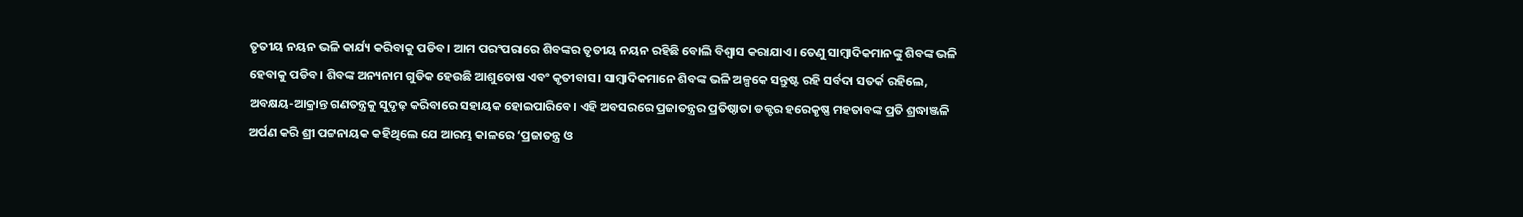ତୃତୀୟ ନୟନ ଭଳି କାର୍ଯ୍ୟ କରିବାକୁ ପଡିବ। ଆମ ପରଂପରାରେ ଶିବଙ୍କର ତୃତୀୟ ନୟନ ରହିଛି ବୋଲି ବିଶ୍ବାସ କରାଯାଏ। ତେଣୁ ସାମ୍ବାଦିକମାନଙ୍କୁ ଶିବଙ୍କ ଭଳି ହେବାକୁ ପଡିବ। ଶିବଙ୍କ ଅନ୍ୟନାମ ଗୁଡିକ ହେଉଛି ଆଶୁତୋଷ ଏବଂ କୃତୀବାସ। ସାମ୍ବାଦିକମାନ‌େ ଶିବଙ୍କ ଭଳି ଅଳ୍ପକେ ସନ୍ତୁଷ୍ଟ ରହି ସର୍ବଦା ସତର୍କ ରହିଲେ, ଅବକ୍ଷୟ-ଆକ୍ରାନ୍ତ ଗଣତନ୍ତ୍ରକୁ ସୁଦୃଢ଼ କରିବାରେ ସହାୟକ ହୋଇପାରିବେ। ଏହି ଅବସରରେ ପ୍ରଜାତନ୍ତ୍ରର ପ୍ରତିଷ୍ଠାତା ଡକ୍ଟର ହରେକୃଷ୍ଣ ମହତାବଙ୍କ ପ୍ରତି ଶ୍ରଦ୍ଧାଞ୍ଜଳି ଅର୍ପଣ କରି ଶ୍ରୀ ପଟ୍ଟନାୟକ କହିଥିଲେ ଯେ ଆରମ୍ଭ କାଳରେ ‘ପ୍ରଜାତନ୍ତ୍ର ଓ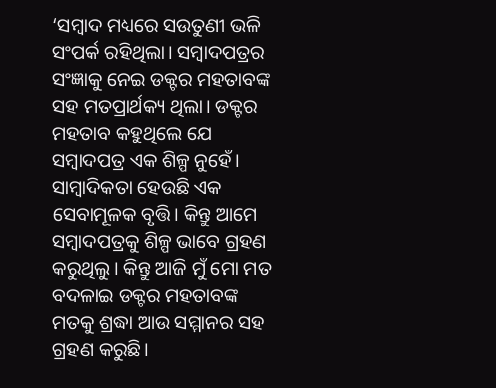‘ସମ୍ବାଦ ମଧ୍ୟରେ ସଉତୁଣୀ ଭଳି ସଂପର୍କ ରହିଥିଲା। ସମ୍ବାଦପତ୍ରର ସଂଜ୍ଞାକୁ ନେଇ ଡକ୍ଟର ମହତାବଙ୍କ ସହ ମତପ୍ରାର୍ଥକ୍ୟ ଥିଲା। ଡକ୍ଟର ମହତାବ କହୁଥିଲେ ଯେ ସମ୍ବାଦପତ୍ର ଏକ ଶିଳ୍ପ ନୁହେଁ। ସାମ୍ବାଦିକତା ହେଉଛି ଏକ ସେବାମୂଳକ ବୃତ୍ତି। କିନ୍ତୁ ଆମେ ସମ୍ବାଦପତ୍ରକୁ ଶିଳ୍ପ ଭାବେ ଗ୍ରହଣ କରୁଥିଲୁ। କିନ୍ତୁ ଆଜି ମୁଁ ମୋ ମତ ବଦଳାଇ ଡକ୍ଟର ମହତାବଙ୍କ ମତକୁ ଶ୍ରଦ୍ଧା ଆଉ ସମ୍ମାନର ସହ ଗ୍ରହଣ କରୁଛି।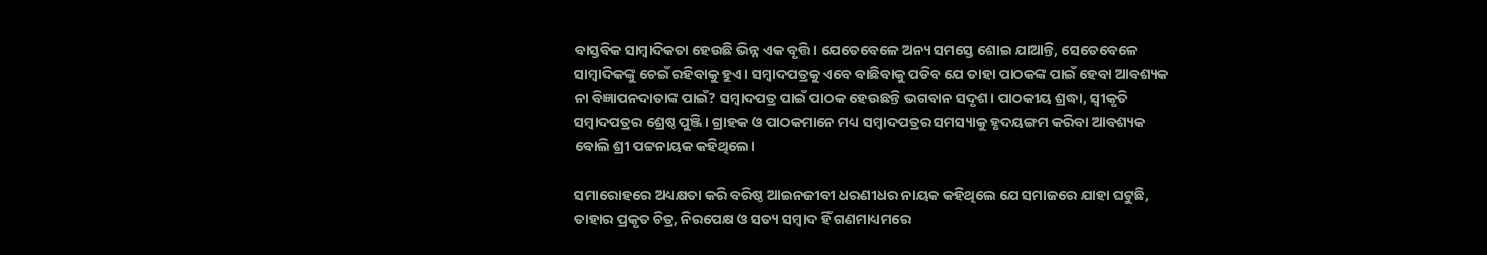ବାସ୍ତବିକ ସାମ୍ବାଦିକତା ହେଉଛି ଭିନ୍ନ ଏକ ବୃତ୍ତି। ଯେତେ‌ବେଳେ ଅନ୍ୟ ସମସ୍ତେ ଶୋଇ ଯାଆନ୍ତି, ସେତେବେଳେ ସାମ୍ବାଦିକଙ୍କୁ ଚେଇଁ ରହିବାକୁ ହୁଏ। ସମ୍ବାଦପତ୍ରକୁ ଏବେ ବାଛିବାକୁ ପଡିବ ଯେ ତାହା ପାଠକଙ୍କ ପାଇଁ ହେବା ଆବଶ୍ୟକ ନା ବିଜ୍ଞାପନଦାତାଙ୍କ ପାଇଁ? ସମ୍ବାଦପତ୍ର ପାଇଁ ପାଠକ ହେଉଛନ୍ତି ଭଗବାନ ସଦୃଶ। ପାଠକୀୟ ଶ୍ରଦ୍ଧା, ସ୍ବୀକୃତି ସମ୍ବାଦପତ୍ରର ଶ୍ରେଷ୍ଠ ପୁଞ୍ଜି। ଗ୍ରାହକ ଓ ପାଠକମାନେ ମଧ୍ୟ ସମ୍ବାଦପତ୍ରର ସମସ୍ୟାକୁ ହୃଦୟଙ୍ଗମ କରିବା ଆବଶ୍ୟକ ବୋଲି ଶ୍ରୀ ପଟ୍ଟନାୟକ କହିଥିଲେ।

ସମାରୋହରେ ଅଧ୍ୟକ୍ଷତା କରି ବରିଷ୍ଠ ଆଇନଜୀବୀ ଧରଣୀଧର ନାୟକ କହିଥିଲେ ଯେ ସମାଜରେ ଯାହା ଘଟୁଛି, ତାହାର ପ୍ରକୃତ ଚିତ୍ର, ନିରପେକ୍ଷ ଓ ସତ୍ୟ ସମ୍ବାଦ ହିଁ ଗଣମାଧ୍ୟମରେ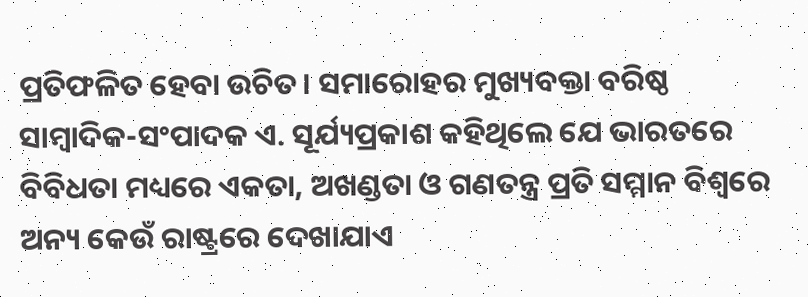ପ୍ରତିଫଳିତ ହେବା ଉଚିତ। ସମାରୋହର ମୁଖ୍ୟବକ୍ତା ବରିଷ୍ଠ ସାମ୍ବାଦିକ-ସଂପାଦକ ଏ. ସୂର୍ଯ୍ୟପ୍ରକାଶ କହିଥିଲେ ଯେ ଭାରତରେ ବିବିଧତା ମଧ୍ୟରେ ଏକତା, ଅଖଣ୍ଡତା ଓ ଗଣତନ୍ତ୍ର ପ୍ରତି ସମ୍ମାନ ବିଶ୍ବରେ ଅନ୍ୟ କେଉଁ ରାଷ୍ଟ୍ରରେ ଦେଖାଯାଏ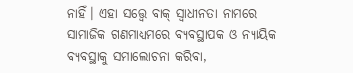ନାହିଁ। ଏହା ସତ୍ତ୍ବେ ବାକ୍‌ ସ୍ବାଧୀନତା ନାମରେ ସାମାଜିକ ଗଣମାଧ୍ୟମରେ ବ୍ୟବସ୍ଥାପକ ଓ ନ୍ୟାୟିକ ବ୍ୟବସ୍ଥାକୁ ସମ‌ାଲୋଚନା କରିବା,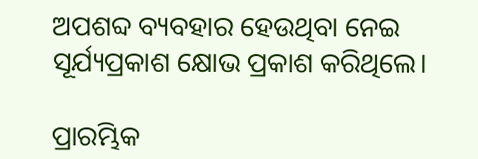ଅପଶବ୍ଦ ବ୍ୟବହାର ହେଉଥିବା ନେଇ ସୂ‌ର୍ଯ୍ୟପ୍ରକାଶ କ୍ଷୋଭ ପ୍ରକାଶ କରିଥିଲେ।

ପ୍ରାରମ୍ଭିକ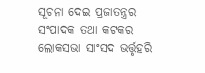ସୂଚନା ଦେଇ ପ୍ରଜାତନ୍ତ୍ରର ସଂପାଦକ ତଥା କଟକର ଲୋକସଭା ସାଂସଦ ଭର୍ତ୍ତୃହରି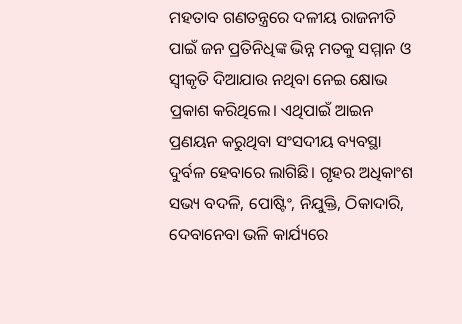ମହତାବ ଗଣତନ୍ତ୍ରରେ ଦଳୀୟ ରାଜନୀତି ପାଇଁ ଜନ ପ୍ରତିନିଧିଙ୍କ ଭିନ୍ନ ମତକୁ ସମ୍ମାନ ଓ ସ୍ବୀକୃତି ଦିଆଯାଉ ନଥିବା ନେଇ କ୍ଷୋଭ ପ୍ରକାଶ କରିଥିଲେ। ଏଥିପାଇଁ ଆଇନ ପ୍ରଣୟନ କରୁଥିବା ସଂସଦୀୟ ବ୍ୟବସ୍ଥା ଦୁର୍ବଳ ହେବାରେ ଲାଗିଛି। ଗୃହର ଅଧିକାଂଶ ସଭ୍ୟ ବଦଳି, ପୋଷ୍ଟିଂ, ନିଯୁକ୍ତି, ଠିକାଦାରି, ଦେବାନେବା ଭଳି କାର୍ଯ୍ୟରେ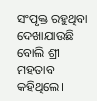ସଂପୃକ୍ତ ରହୁଥିବା ଦେଖାଯାଉଛି ବୋଲି ଶ୍ରୀ ମହତାବ କହିଥିଲେ।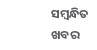ସମ୍ବନ୍ଧିତ ଖବର